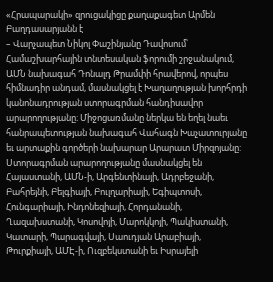«Հրապարակի» զրուցակիցը քաղաքագետ Արմեն Բաղդասարյանն է
– Վարչապետ Նիկոլ Փաշինյանը Դավոսում՝ Համաշխարհային տնտեսական ֆորումի շրջանակում, ԱՄՆ նախագահ Դոնալդ Թրամփի հրավերով, որպես հիմնադիր անդամ, մասնակցել է Խաղաղության խորհրդի կանոնադրության ստորագրման հանդիսավոր արարողությանը։ Միջոցառմանը ներկա են եղել նաեւ հանրապետության նախագահ Վահագն Խաչատուրյանը եւ արտաքին գործերի նախարար Արարատ Միրզոյանը: Ստորագրման արարողությանը մասնակցել են Հայաստանի, ԱՄՆ-ի, Արգենտինայի, Ադրբեջանի, Բահրեյնի, Բելգիայի, Բուլղարիայի, Եգիպտոսի, Հունգարիայի, Ինդոնեզիայի, Հորդանանի, Ղազախստանի, Կոսովոյի, Մարոկկոյի, Պակիստանի, Կատարի, Պարագվայի, Սաուդյան Արաբիայի, Թուրքիայի, ԱՄԷ-ի, Ուզբեկստանի եւ Իսրայելի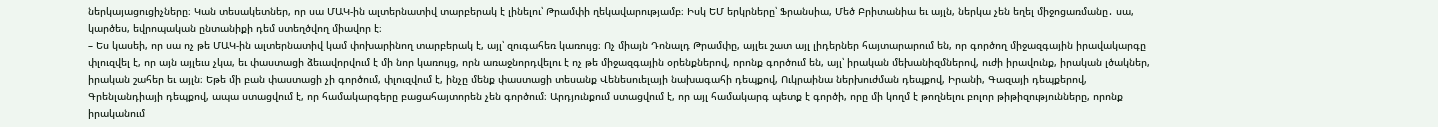ներկայացուցիչները։ Կան տեսակետներ, որ սա ՄԱԿ-ին ալտերնատիվ տարբերակ է լինելու՝ Թրամփի ղեկավարությամբ։ Իսկ ԵՄ երկրները՝ Ֆրանսիա, Մեծ Բրիտանիա եւ այլն, ներկա չեն եղել միջոցառմանը․ սա, կարծես, եվրոպական ընտանիքի դեմ ստեղծվող միավոր է։
– Ես կասեի, որ սա ոչ թե ՄԱԿ-ին ալտերնատիվ կամ փոխարինող տարբերակ է, այլ՝ զուգահեռ կառույց։ Ոչ միայն Դոնալդ Թրամփը, այլեւ շատ այլ լիդերներ հայտարարում են, որ գործող միջազգային իրավակարգը փլուզվել է, որ այն այլեւս չկա, եւ փաստացի ձեւավորվում է մի նոր կառույց, որն առաջնորդվելու է ոչ թե միջազգային օրենքներով, որոնք գործում են, այլ՝ իրական մեխանիզմներով, ուժի իրավունք, իրական լծակներ, իրական շահեր եւ այլն։ Եթե մի բան փաստացի չի գործում, փլուզվում է, ինչը մենք փաստացի տեսանք Վենեսուելայի նախագահի դեպքով, Ուկրաինա ներխուժման դեպքով, Իրանի, Գազայի դեպքերով, Գրենլանդիայի դեպքով, ապա ստացվում է, որ համակարգերը բացահայտորեն չեն գործում։ Արդյունքում ստացվում է, որ այլ համակարգ պետք է գործի, որը մի կողմ է թողնելու բոլոր թիթիզությունները, որոնք իրականում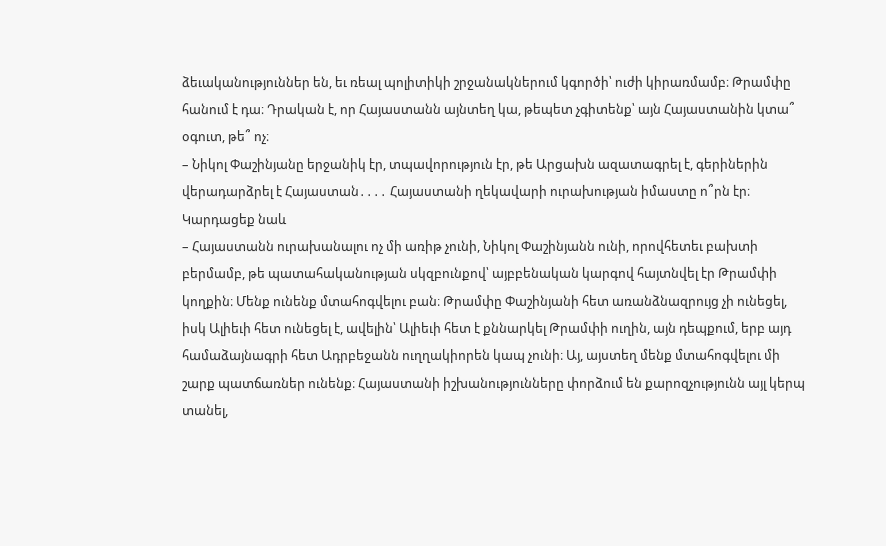ձեւականություններ են, եւ ռեալ պոլիտիկի շրջանակներում կգործի՝ ուժի կիրառմամբ։ Թրամփը հանում է դա։ Դրական է, որ Հայաստանն այնտեղ կա, թեպետ չգիտենք՝ այն Հայաստանին կտա՞ օգուտ, թե՞ ոչ։
– Նիկոլ Փաշինյանը երջանիկ էր, տպավորություն էր, թե Արցախն ազատագրել է, գերիներին վերադարձրել է Հայաստան․․․․ Հայաստանի ղեկավարի ուրախության իմաստը ո՞րն էր։
Կարդացեք նաև
– Հայաստանն ուրախանալու ոչ մի առիթ չունի, Նիկոլ Փաշինյանն ունի, որովհետեւ բախտի բերմամբ, թե պատահականության սկզբունքով՝ այբբենական կարգով հայտնվել էր Թրամփի կողքին։ Մենք ունենք մտահոգվելու բան։ Թրամփը Փաշինյանի հետ առանձնազրույց չի ունեցել, իսկ Ալիեւի հետ ունեցել է, ավելին՝ Ալիեւի հետ է քննարկել Թրամփի ուղին, այն դեպքում, երբ այդ համաձայնագրի հետ Ադրբեջանն ուղղակիորեն կապ չունի։ Այ, այստեղ մենք մտահոգվելու մի շարք պատճառներ ունենք։ Հայաստանի իշխանությունները փորձում են քարոզչությունն այլ կերպ տանել,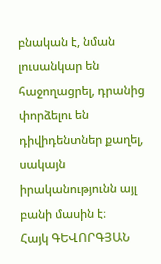բնական է, նման լուսանկար են հաջողացրել, դրանից փորձելու են դիվիդենտներ քաղել, սակայն իրականությունն այլ բանի մասին է։
Հայկ ԳԵՎՈՐԳՅԱՆ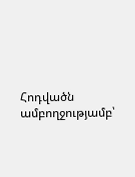Հոդվածն ամբողջությամբ՝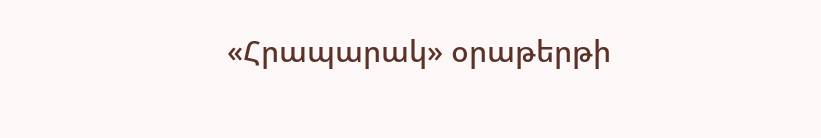«Հրապարակ» օրաթերթի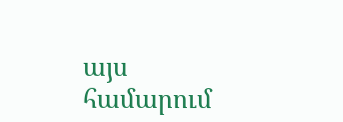այս համարում